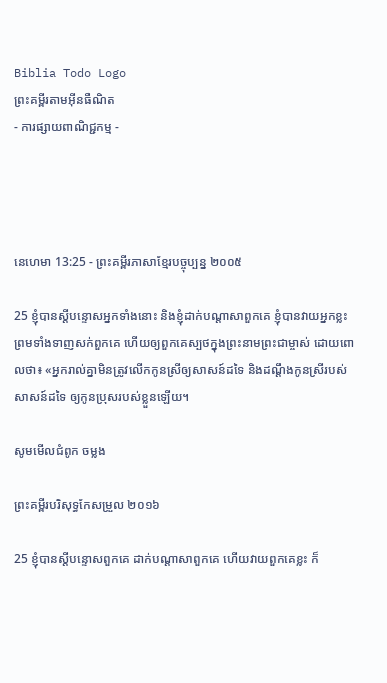Biblia Todo Logo
ព្រះគម្ពីរតាមអ៊ីនធឺណិត
- ការផ្សាយពាណិជ្ជកម្ម -




នេហេមា 13:25 - ព្រះគម្ពីរភាសាខ្មែរបច្ចុប្បន្ន ២០០៥

25 ខ្ញុំបានស្ដីបន្ទោសអ្នកទាំងនោះ និងខ្ញុំដាក់បណ្ដាសាពួកគេ ខ្ញុំបានវាយអ្នកខ្លះ ព្រមទាំងទាញសក់ពួកគេ ហើយឲ្យពួកគេស្បថក្នុងព្រះ‌នាមព្រះ‌ជាម្ចាស់ ដោយពោលថា៖ «អ្នករាល់គ្នាមិនត្រូវលើកកូនស្រីឲ្យសាសន៍ដទៃ និងដណ្ដឹងកូនស្រីរបស់សាសន៍ដទៃ ឲ្យកូនប្រុសរបស់ខ្លួនឡើយ។

សូមមើលជំពូក ចម្លង

ព្រះគម្ពីរបរិសុទ្ធកែសម្រួល ២០១៦

25 ខ្ញុំបានស្ដីបន្ទោសពួកគេ ដាក់បណ្ដា‌សាពួកគេ ហើយវាយពួកគេខ្លះ ក៏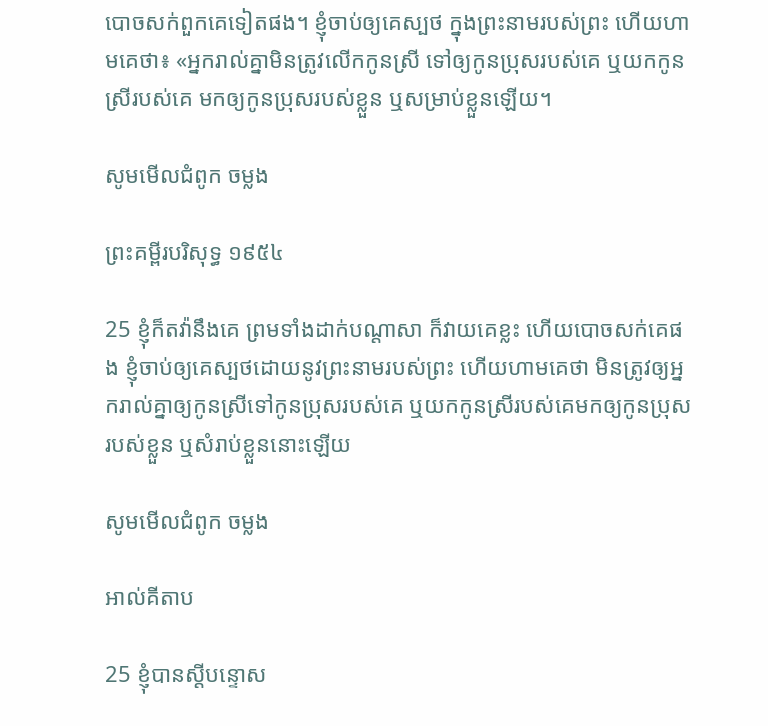បោចសក់ពួកគេទៀតផង។ ខ្ញុំចាប់ឲ្យគេស្បថ ក្នុងព្រះ‌នាមរបស់ព្រះ ហើយហាមគេថា៖ «អ្នករាល់គ្នាមិនត្រូវលើកកូនស្រី ទៅឲ្យកូនប្រុសរបស់គេ ឬយកកូនស្រីរបស់គេ មកឲ្យកូនប្រុសរបស់ខ្លួន ឬសម្រាប់ខ្លួនឡើយ។

សូមមើលជំពូក ចម្លង

ព្រះគម្ពីរបរិសុទ្ធ ១៩៥៤

25 ខ្ញុំក៏តវ៉ានឹងគេ ព្រមទាំងដាក់បណ្តាសា ក៏វាយគេខ្លះ ហើយបោចសក់គេផង ខ្ញុំចាប់ឲ្យគេស្បថដោយនូវព្រះ‌នាមរបស់ព្រះ ហើយហាមគេថា មិនត្រូវឲ្យអ្នករាល់គ្នាឲ្យកូនស្រីទៅកូនប្រុសរបស់គេ ឬយកកូនស្រីរបស់គេមកឲ្យកូនប្រុសរបស់ខ្លួន ឬសំរាប់ខ្លួននោះឡើយ

សូមមើលជំពូក ចម្លង

អាល់គីតាប

25 ខ្ញុំបានស្តីបន្ទោស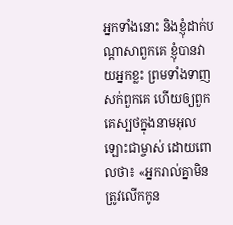អ្នកទាំងនោះ និងខ្ញុំដាក់បណ្ដាសាពួកគេ ខ្ញុំបានវាយអ្នកខ្លះ ព្រមទាំងទាញសក់ពួកគេ ហើយឲ្យពួកគេស្បថក្នុងនាមអុលឡោះជាម្ចាស់ ដោយពោលថា៖ «អ្នករាល់គ្នាមិនត្រូវលើកកូន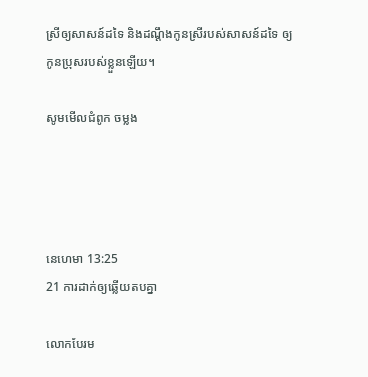ស្រីឲ្យសាសន៍ដទៃ និងដណ្ដឹងកូនស្រីរបស់សាសន៍ដទៃ ឲ្យកូនប្រុសរបស់ខ្លួនឡើយ។

សូមមើលជំពូក ចម្លង




នេហេមា 13:25
21 ការដាក់ឲ្យឆ្លើយតបគ្នា

លោកបែរម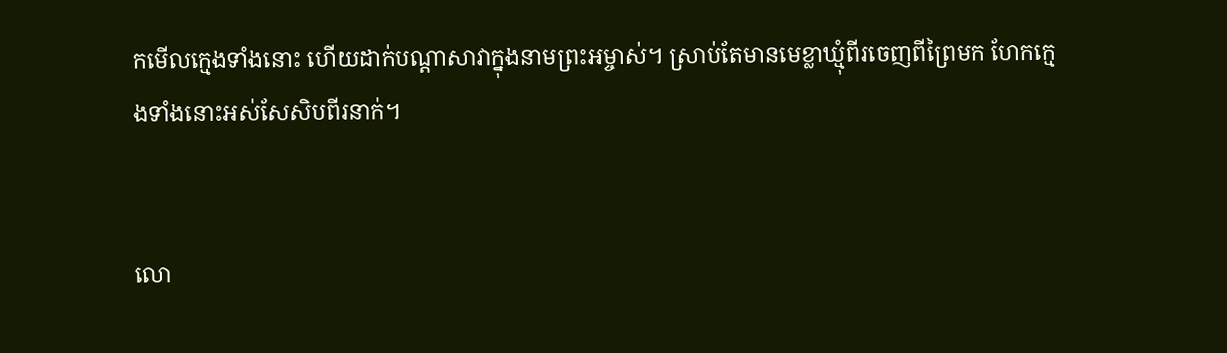កមើលក្មេងទាំងនោះ ហើយដាក់បណ្ដាសាវាក្នុងនាមព្រះ‌អម្ចាស់។ ស្រាប់តែមានមេខ្លា‌ឃ្មុំពីរចេញពីព្រៃមក ហែកក្មេងទាំងនោះអស់សែ‌សិបពីរនាក់។


លោ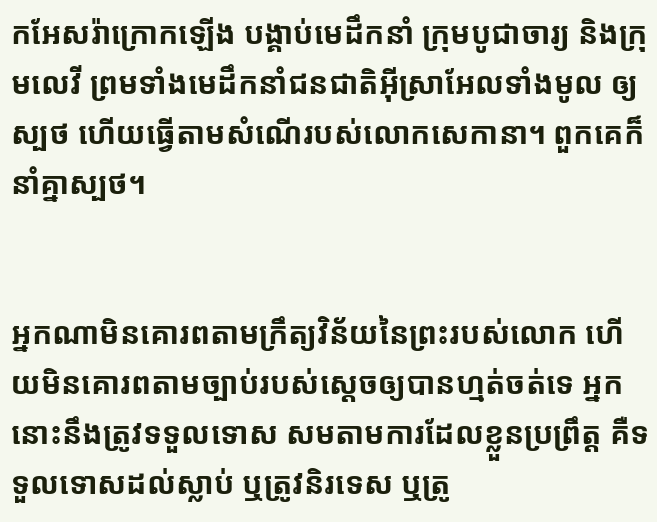កអែសរ៉ាក្រោកឡើង បង្គាប់មេដឹកនាំ ក្រុមបូជា‌ចារ្យ និងក្រុមលេវី ព្រមទាំងមេដឹកនាំជន‌ជាតិអ៊ីស្រា‌អែលទាំងមូល ឲ្យស្បថ ហើយធ្វើតាមសំណើរបស់លោកសេកា‌នា។ ពួកគេក៏នាំគ្នាស្បថ។


អ្នកណាមិនគោរពតាមក្រឹត្យ‌វិន័យនៃព្រះរបស់លោក ហើយមិនគោរពតាមច្បាប់របស់ស្ដេចឲ្យបានហ្មត់‌ចត់ទេ អ្នកនោះនឹងត្រូវទទួលទោស សមតាមការដែលខ្លួនប្រព្រឹត្ត គឺទទួលទោសដល់ស្លាប់ ឬត្រូវនិរទេស ឬត្រូ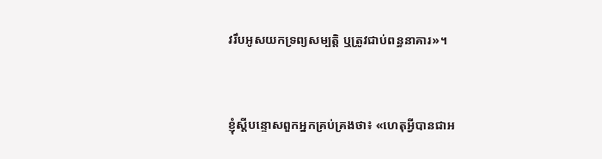វរឹបអូសយកទ្រព្យ‌សម្បត្តិ ឬត្រូវជាប់ពន្ធ‌នាគារ»។


ខ្ញុំស្ដីបន្ទោសពួកអ្នកគ្រប់‌គ្រងថា៖ «ហេតុអ្វីបានជាអ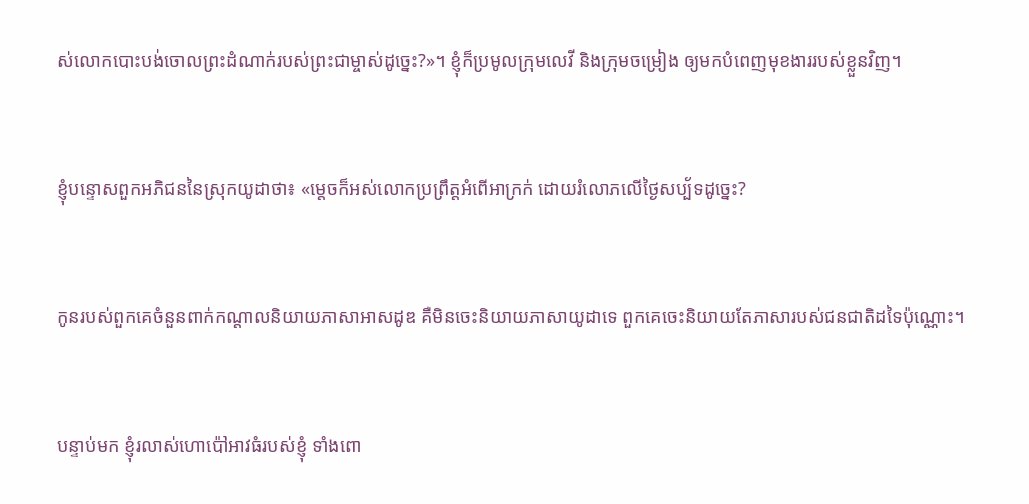ស់លោកបោះបង់ចោលព្រះ‌ដំណាក់របស់ព្រះ‌ជាម្ចាស់ដូច្នេះ?»។ ខ្ញុំក៏ប្រមូលក្រុមលេវី និងក្រុមចម្រៀង ឲ្យមកបំពេញមុខងាររបស់ខ្លួនវិញ។


ខ្ញុំបន្ទោសពួកអភិជននៃស្រុកយូដាថា៖ «ម្ដេចក៏អស់លោកប្រព្រឹត្តអំពើអាក្រក់ ដោយរំលោភលើថ្ងៃសប្ប័ទដូច្នេះ?


កូនរបស់ពួកគេចំនួនពាក់កណ្ដាលនិយាយភាសាអាស‌ដូឌ គឺមិនចេះនិយាយភាសាយូដាទេ ពួកគេចេះនិយាយតែភាសារបស់ជន‌ជាតិដទៃប៉ុណ្ណោះ។


បន្ទាប់មក ខ្ញុំរលាស់ហោ‌ប៉ៅអាវធំរបស់ខ្ញុំ ទាំងពោ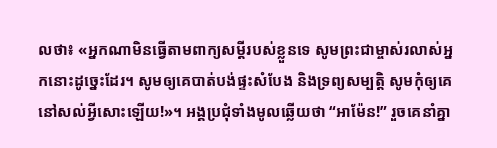លថា៖ «អ្នកណាមិនធ្វើតាមពាក្យសម្ដីរបស់ខ្លួនទេ សូមព្រះ‌ជាម្ចាស់រលាស់អ្នកនោះដូច្នេះដែរ។ សូមឲ្យគេបាត់បង់ផ្ទះសំបែង និងទ្រព្យ‌សម្បត្តិ សូមកុំឲ្យគេនៅសល់អ្វីសោះឡើយ!»។ អង្គប្រជុំទាំងមូលឆ្លើយថា “អាម៉ែន!” រួចគេនាំគ្នា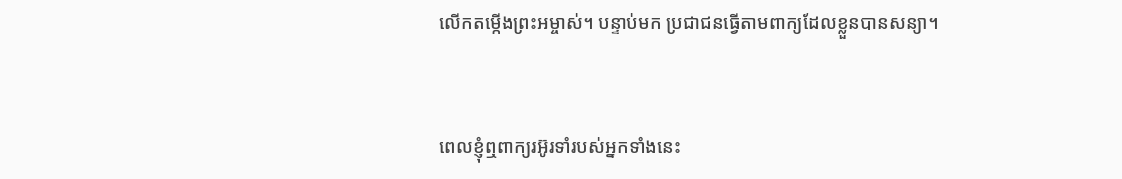លើកតម្កើងព្រះ‌អម្ចាស់។ បន្ទាប់មក ប្រជា‌ជនធ្វើតាមពាក្យដែលខ្លួនបានសន្យា។


ពេលខ្ញុំឮពាក្យរអ៊ូ‌រទាំរបស់អ្នកទាំងនេះ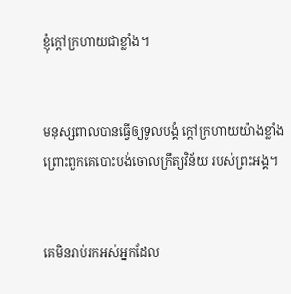ខ្ញុំក្ដៅក្រហាយជាខ្លាំង។


មនុស្សពាលបានធ្វើឲ្យទូលបង្គំ ក្ដៅក្រហាយយ៉ាងខ្លាំង ព្រោះពួកគេបោះបង់ចោលក្រឹត្យ‌វិន័យ របស់ព្រះអង្គ។


គេមិនរាប់រកអស់អ្នកដែល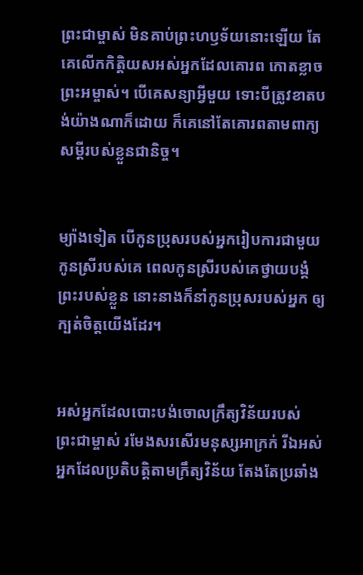ព្រះ‌ជាម្ចាស់ មិនគាប់ព្រះ‌ហឫទ័យនោះឡើយ តែគេលើកកិត្តិយសអស់អ្នកដែលគោរព កោតខ្លាចព្រះ‌អម្ចាស់។ បើគេសន្យាអ្វីមួយ ទោះបីត្រូវខាតបង់យ៉ាងណាក៏ដោយ ក៏គេនៅតែគោរពតាមពាក្យសម្ដីរបស់ខ្លួនជានិច្ច។


ម្យ៉ាងទៀត បើកូនប្រុសរបស់អ្នករៀបការជាមួយកូនស្រីរបស់គេ ពេលកូនស្រីរបស់គេថ្វាយ‌បង្គំព្រះរបស់ខ្លួន នោះនាងក៏នាំកូនប្រុសរបស់អ្នក ឲ្យក្បត់ចិត្តយើងដែរ។


អស់អ្នកដែលបោះ‌បង់ចោលក្រឹត្យ‌វិន័យរបស់ព្រះ‌ជាម្ចាស់ រមែងសរសើរមនុស្សអាក្រក់ រីឯអស់អ្នកដែលប្រតិបត្តិតាមក្រឹត្យ‌វិន័យ តែងតែប្រឆាំង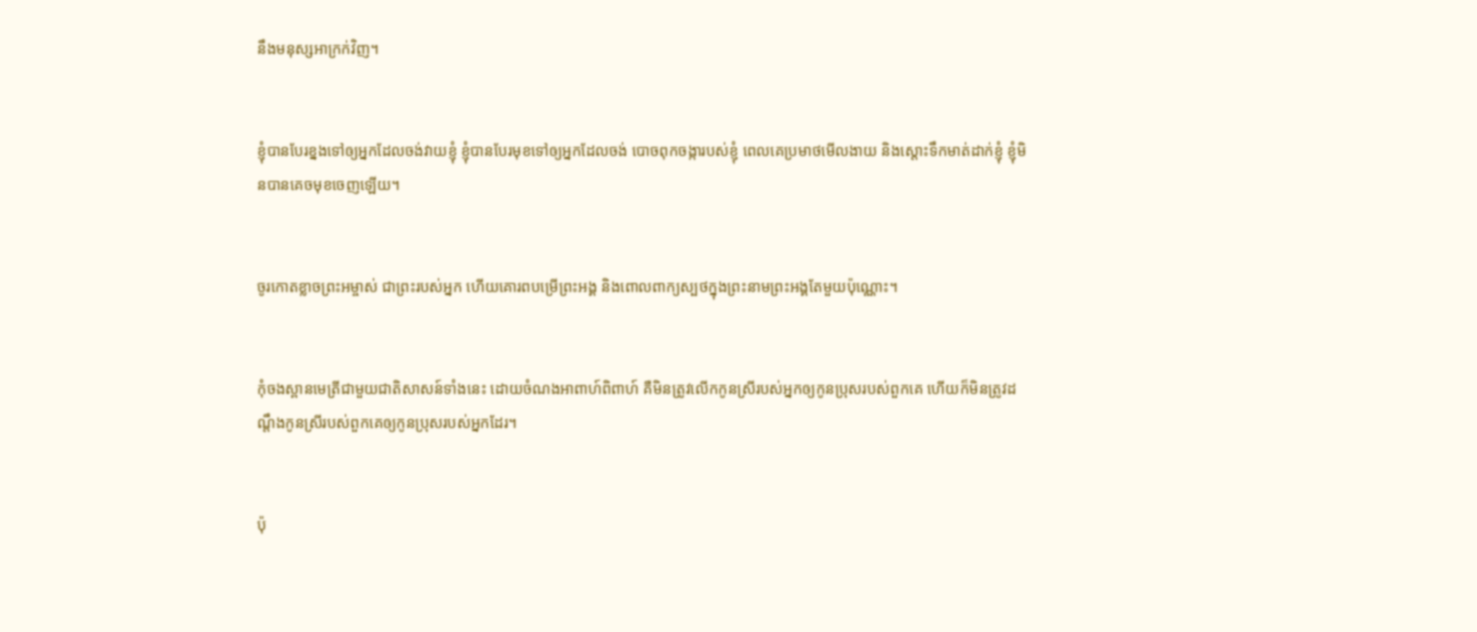នឹងមនុស្សអាក្រក់វិញ។


ខ្ញុំបានបែរខ្នងទៅឲ្យអ្នកដែលចង់វាយខ្ញុំ ខ្ញុំបានបែរមុខទៅឲ្យអ្នកដែលចង់ បោចពុកចង្ការបស់ខ្ញុំ ពេលគេប្រមាថមើល‌ងាយ និងស្ដោះទឹកមាត់ដាក់ខ្ញុំ ខ្ញុំមិនបានគេចមុខចេញឡើយ។


ចូរកោតខ្លាចព្រះ‌អម្ចាស់ ជាព្រះរបស់អ្នក ហើយគោរពបម្រើព្រះអង្គ និងពោលពាក្យស្បថក្នុងព្រះ‌នាមព្រះអង្គតែមួយប៉ុណ្ណោះ។


កុំចងស្ពាន‌មេត្រីជាមួយជាតិសាសន៍ទាំងនេះ ដោយចំណងអាពាហ៍‌ពិពាហ៍ គឺមិនត្រូវលើកកូនស្រីរបស់អ្នកឲ្យកូនប្រុសរបស់ពួកគេ ហើយក៏មិនត្រូវដណ្ដឹងកូនស្រីរបស់ពួកគេឲ្យកូនប្រុសរបស់អ្នកដែរ។


ប៉ុ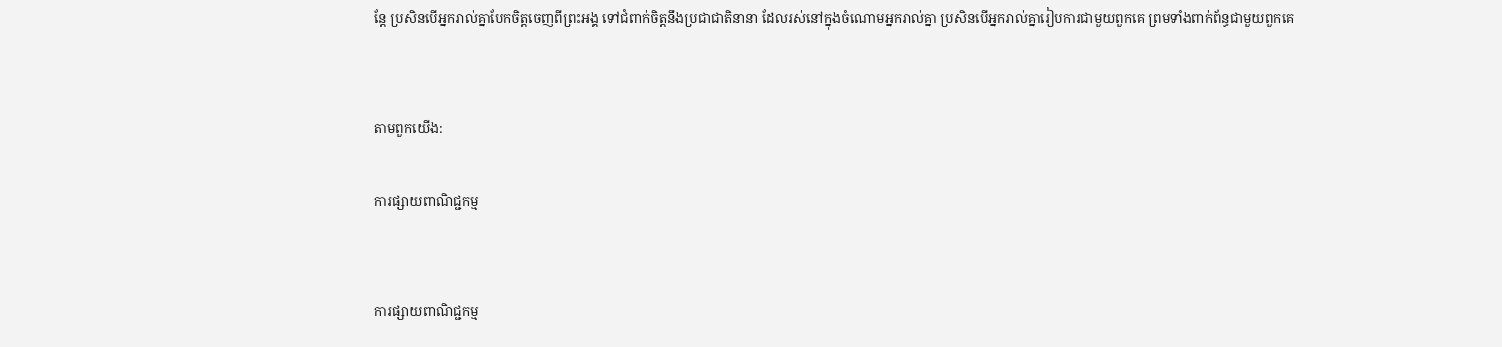ន្តែ ប្រសិនបើអ្នករាល់គ្នាបែកចិត្តចេញពីព្រះអង្គ ទៅជំពាក់ចិត្តនឹងប្រជា‌ជាតិនានា ដែលរស់នៅក្នុងចំណោមអ្នករាល់គ្នា ប្រសិនបើអ្នករាល់គ្នារៀបការជាមួយពួកគេ ព្រមទាំងពាក់‌ព័ន្ធជាមួយពួកគេ


តាមពួកយើង:

ការផ្សាយពាណិជ្ជកម្ម


ការផ្សាយពាណិជ្ជកម្ម